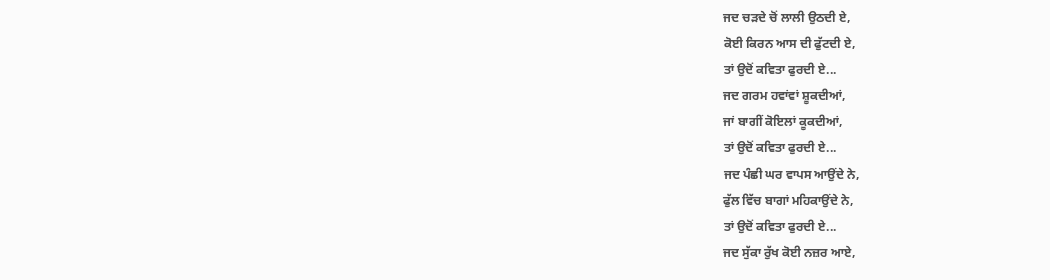ਜਦ ਚੜਦੇ ਚੋਂ ਲਾਲੀ ਉਠਦੀ ਏ,
ਕੋਈ ਕਿਰਨ ਆਸ ਦੀ ਫੁੱਟਦੀ ਏ,
ਤਾਂ ਉਦੋਂ ਕਵਿਤਾ ਫੁਰਦੀ ਏ...
ਜਦ ਗਰਮ ਹਵਾਂਵਾਂ ਸ਼ੂਕਦੀਆਂ,
ਜਾਂ ਬਾਗੀਂ ਕੋਇਲਾਂ ਕੂਕਦੀਆਂ,
ਤਾਂ ਉਦੋਂ ਕਵਿਤਾ ਫੁਰਦੀ ਏ...
ਜਦ ਪੰਛੀ ਘਰ ਵਾਪਸ ਆਉਂਦੇ ਨੇ,
ਫੁੱਲ ਵਿੱਚ ਬਾਗਾਂ ਮਹਿਕਾਉਂਦੇ ਨੇ,
ਤਾਂ ਉਦੋਂ ਕਵਿਤਾ ਫੁਰਦੀ ਏ...
ਜਦ ਸੁੱਕਾ ਰੁੱਖ ਕੋਈ ਨਜ਼ਰ ਆਏ,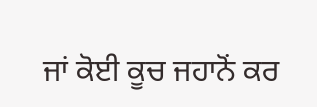ਜਾਂ ਕੋਈ ਕੂਚ ਜਹਾਨੋਂ ਕਰ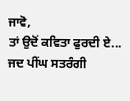ਜਾਵੋ,
ਤਾਂ ਉਦੋਂ ਕਵਿਤਾ ਫੁਰਦੀ ਏ...
ਜਦ ਪੀਂਘ ਸਤਰੰਗੀ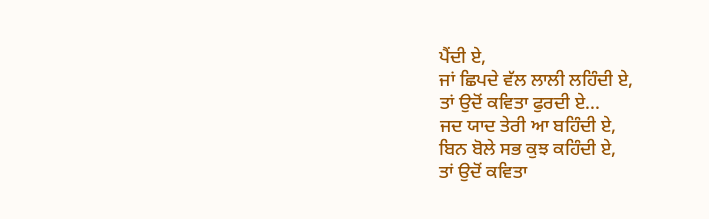ਪੈਂਦੀ ਏ,
ਜਾਂ ਛਿਪਦੇ ਵੱਲ ਲਾਲੀ ਲਹਿੰਦੀ ਏ,
ਤਾਂ ਉਦੋਂ ਕਵਿਤਾ ਫੁਰਦੀ ਏ...
ਜਦ ਯਾਦ ਤੇਰੀ ਆ ਬਹਿੰਦੀ ਏ,
ਬਿਨ ਬੋਲੇ ਸਭ ਕੁਝ ਕਹਿੰਦੀ ਏ,
ਤਾਂ ਉਦੋਂ ਕਵਿਤਾ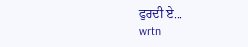ਫੁਰਦੀ ਏ...
wrtn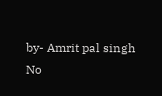by- Amrit pal singh
No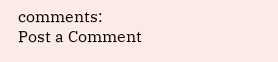comments:
Post a Comment